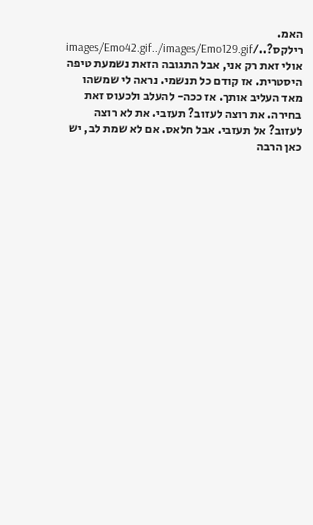האמ. רילקס?../images/Emo42.gif../images/Emo129.gif
אולי זאת רק אני, אבל התגובה הזאת נשמעת טיפה היסטרית. אז קודם כל תנשמי. נראה לי שמשהו מאד העליב אותך. אז ככה- להעלב ולכעוס זאת בחירה. את רוצה לעזוב? תעזבי. את לא רוצה לעזוב? אל תעזבי. אבל חלאס. אם לא שמת לב, יש כאן הרבה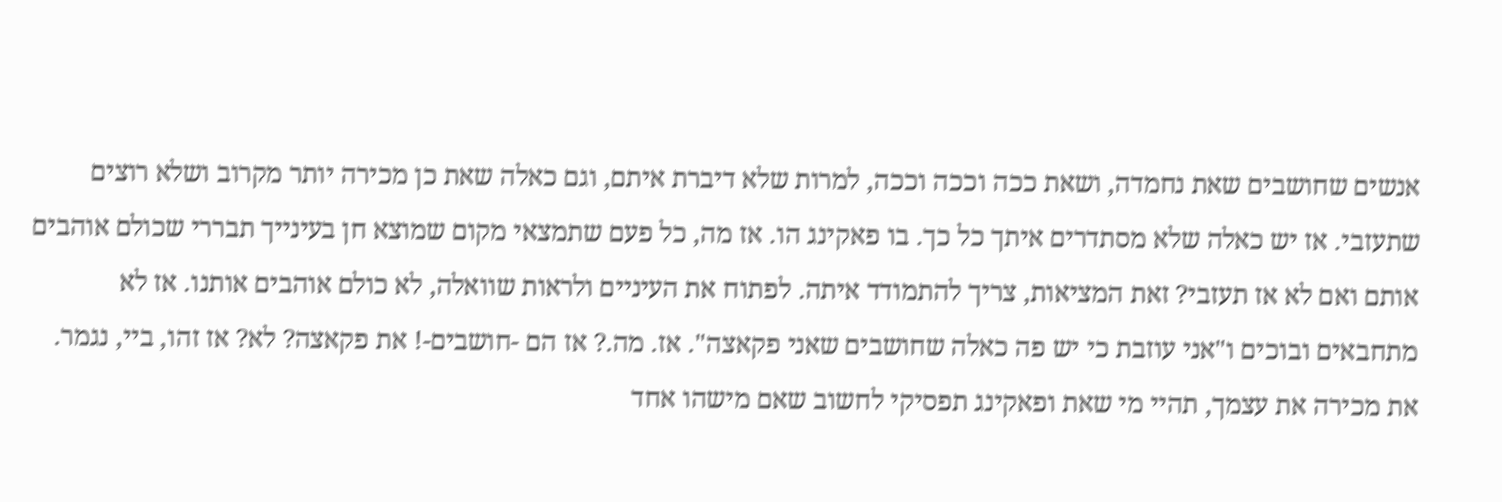אנשים שחושבים שאת נחמדה, ושאת ככה וככה וככה, למרות שלא דיברת איתם, וגם כאלה שאת כן מכירה יותר מקרוב ושלא רוצים שתעזבי. אז יש כאלה שלא מסתדרים איתך כל כך. בו פאקינג הו. אז מה, כל פעם שתמצאי מקום שמוצא חן בעינייך תבררי שכולם אוהבים אותם ואם לא אז תעזבי? זאת המציאות, צריך להתמודד איתה. לפתוח את העיניים ולראות שוואלה, לא כולם אוהבים אותנו. אז לא מתחבאים ובוכים ו"אני עוזבת כי יש פה כאלה שחושבים שאני פקאצה". אז. מה.? אז הם -חושבים-! את פקאצה? לא? אז זהו, ביי, נגמר. את מכירה את עצמך, תהיי מי שאת ופאקינג תפסיקי לחשוב שאם מישהו אחד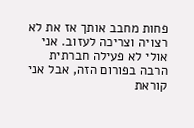פחות מחבב אותך אז את לא רצויה וצריכה לעזוב. אני אולי לא פעילה חברתית הרבה בפורום הזה, אבל אני קוראת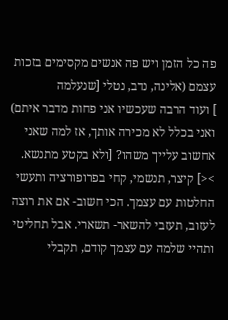פה כל הזמן ויש פה אנשים מקסימים בזכות עצמם (אלינה, נדב, נטלי [שנעלמה
] ועוד הרבה שעכשיו אני פחות מדבר איתם) ואני בכלל לא מכירה אותך, אז למה שאני אחשוב עלייך משהו? [ולא בקטע מתנשא. ><] קיצר, תנשמי, קחי בפרופורציה ותעשי החלטות עם עצמך. הכי חשוב- אם את רוצה לעזוב, תעזבי להשאר- תשארי. אבל תחליטי ותהיי שלמה עם עצמך קודם, תקבלי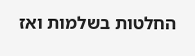החלטות בשלמות ואז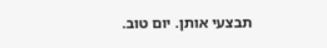תבצעי אותן. יום טוב.